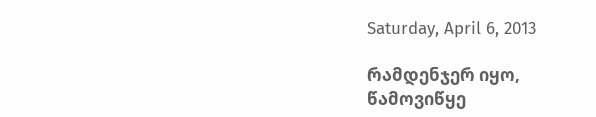Saturday, April 6, 2013

რამდენჯერ იყო,
წამოვიწყე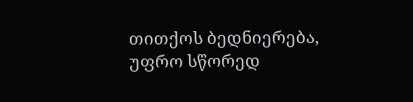თითქოს ბედნიერება,
უფრო სწორედ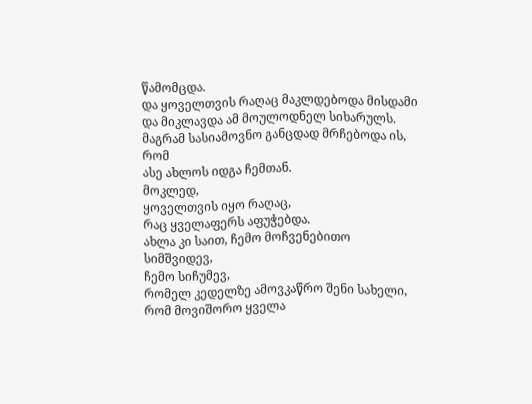წამომცდა.
და ყოველთვის რაღაც მაკლდებოდა მისდამი
და მიკლავდა ამ მოულოდნელ სიხარულს.
მაგრამ სასიამოვნო განცდად მრჩებოდა ის, რომ
ასე ახლოს იდგა ჩემთან.
მოკლედ,
ყოველთვის იყო რაღაც,
რაც ყველაფერს აფუჭებდა.
ახლა კი საით, ჩემო მოჩვენებითო სიმშვიდევ,
ჩემო სიჩუმევ,
რომელ კედელზე ამოვკაწრო შენი სახელი,
რომ მოვიშორო ყველა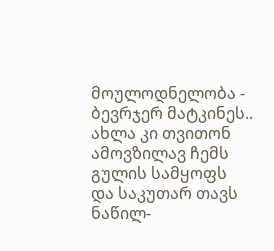მოულოდნელობა - ბევრჯერ მატკინეს..
ახლა კი თვითონ ამოვზილავ ჩემს გულის სამყოფს
და საკუთარ თავს ნაწილ-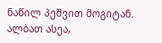ნაწილ პეშვით მოგიტან.
ალბათ ასეა,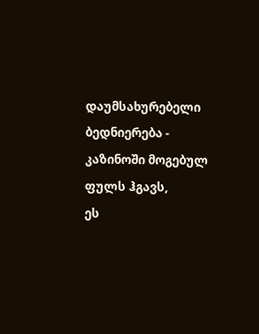დაუმსახურებელი ბედნიერება -
კაზინოში მოგებულ ფულს ჰგავს,
ეს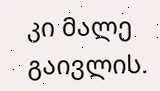კი მალე გაივლის.